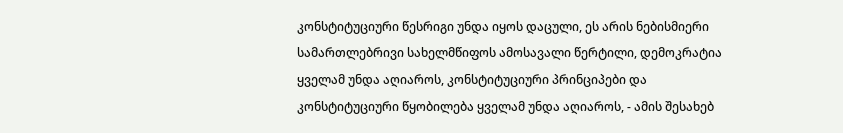კონსტიტუციური წესრიგი უნდა იყოს დაცული, ეს არის ნებისმიერი სამართლებრივი სახელმწიფოს ამოსავალი წერტილი, დემოკრატია ყველამ უნდა აღიაროს, კონსტიტუციური პრინციპები და კონსტიტუციური წყობილება ყველამ უნდა აღიაროს, - ამის შესახებ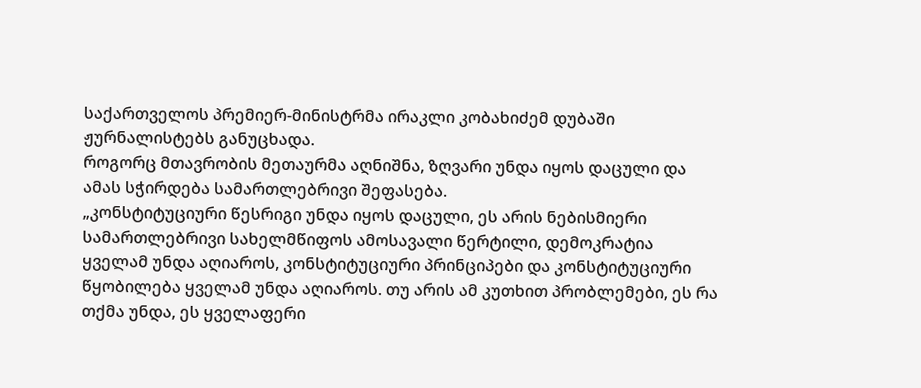საქართველოს პრემიერ-მინისტრმა ირაკლი კობახიძემ დუბაში ჟურნალისტებს განუცხადა.
როგორც მთავრობის მეთაურმა აღნიშნა, ზღვარი უნდა იყოს დაცული და ამას სჭირდება სამართლებრივი შეფასება.
„კონსტიტუციური წესრიგი უნდა იყოს დაცული, ეს არის ნებისმიერი სამართლებრივი სახელმწიფოს ამოსავალი წერტილი, დემოკრატია ყველამ უნდა აღიაროს, კონსტიტუციური პრინციპები და კონსტიტუციური წყობილება ყველამ უნდა აღიაროს. თუ არის ამ კუთხით პრობლემები, ეს რა თქმა უნდა, ეს ყველაფერი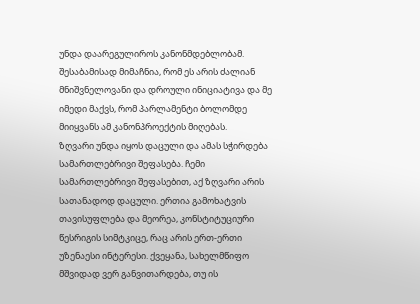უნდა დაარეგულიროს კანონმდებლობამ. შესაბამისად მიმაჩნია, რომ ეს არის ძალიან მნიშვნელოვანი და დროული ინიციატივა და მე იმედი მაქვს, რომ პარლამენტი ბოლომდე მიიყვანს ამ კანონპროექტის მიღებას.
ზღვარი უნდა იყოს დაცული და ამას სჭირდება სამართლებრივი შეფასება. ჩემი სამართლებრივი შეფასებით, აქ ზღვარი არის სათანადოდ დაცული. ერთია გამოხატვის თავისუფლება და მეორეა, კონსტიტუციური წესრიგის სიმტკიცე, რაც არის ერთ-ერთი უზენაესი ინტერესი. ქვეყანა, სახელმწიფო მშვიდად ვერ განვითარდება, თუ ის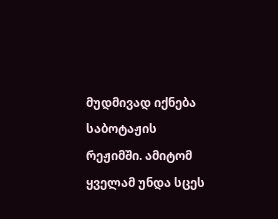მუდმივად იქნება საბოტაჟის რეჟიმში. ამიტომ ყველამ უნდა სცეს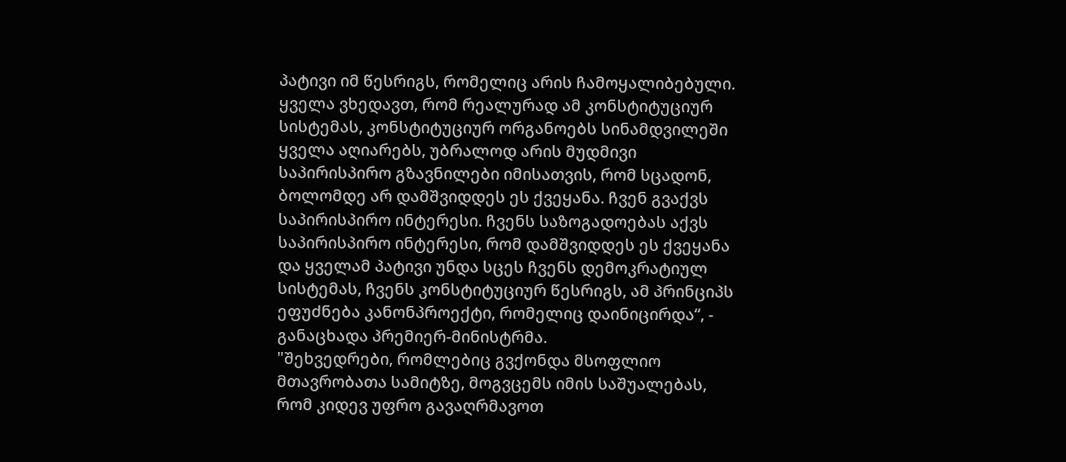პატივი იმ წესრიგს, რომელიც არის ჩამოყალიბებული. ყველა ვხედავთ, რომ რეალურად ამ კონსტიტუციურ სისტემას, კონსტიტუციურ ორგანოებს სინამდვილეში ყველა აღიარებს, უბრალოდ არის მუდმივი საპირისპირო გზავნილები იმისათვის, რომ სცადონ, ბოლომდე არ დამშვიდდეს ეს ქვეყანა. ჩვენ გვაქვს საპირისპირო ინტერესი. ჩვენს საზოგადოებას აქვს საპირისპირო ინტერესი, რომ დამშვიდდეს ეს ქვეყანა და ყველამ პატივი უნდა სცეს ჩვენს დემოკრატიულ სისტემას, ჩვენს კონსტიტუციურ წესრიგს, ამ პრინციპს ეფუძნება კანონპროექტი, რომელიც დაინიცირდა“, - განაცხადა პრემიერ-მინისტრმა.
"შეხვედრები, რომლებიც გვქონდა მსოფლიო მთავრობათა სამიტზე, მოგვცემს იმის საშუალებას, რომ კიდევ უფრო გავაღრმავოთ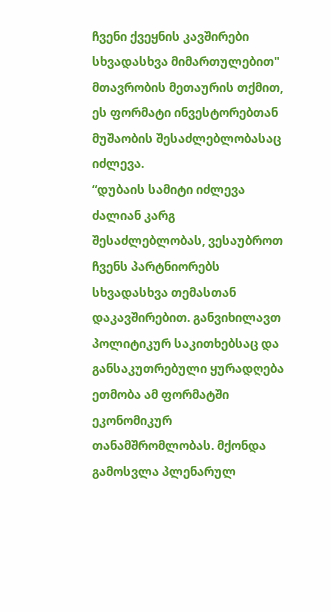ჩვენი ქვეყნის კავშირები სხვადასხვა მიმართულებით"
მთავრობის მეთაურის თქმით, ეს ფორმატი ინვესტორებთან მუშაობის შესაძლებლობასაც იძლევა.
“დუბაის სამიტი იძლევა ძალიან კარგ შესაძლებლობას, ვესაუბროთ ჩვენს პარტნიორებს სხვადასხვა თემასთან დაკავშირებით. განვიხილავთ პოლიტიკურ საკითხებსაც და განსაკუთრებული ყურადღება ეთმობა ამ ფორმატში ეკონომიკურ თანამშრომლობას. მქონდა გამოსვლა პლენარულ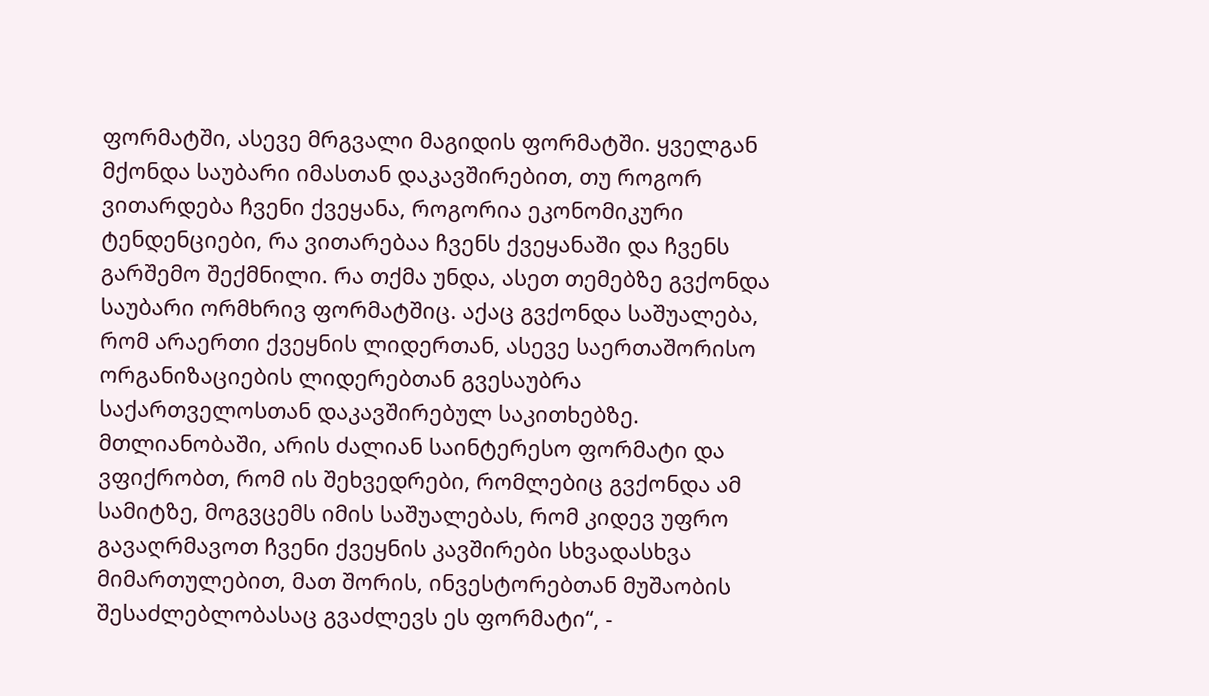ფორმატში, ასევე მრგვალი მაგიდის ფორმატში. ყველგან მქონდა საუბარი იმასთან დაკავშირებით, თუ როგორ ვითარდება ჩვენი ქვეყანა, როგორია ეკონომიკური ტენდენციები, რა ვითარებაა ჩვენს ქვეყანაში და ჩვენს გარშემო შექმნილი. რა თქმა უნდა, ასეთ თემებზე გვქონდა საუბარი ორმხრივ ფორმატშიც. აქაც გვქონდა საშუალება, რომ არაერთი ქვეყნის ლიდერთან, ასევე საერთაშორისო ორგანიზაციების ლიდერებთან გვესაუბრა საქართველოსთან დაკავშირებულ საკითხებზე. მთლიანობაში, არის ძალიან საინტერესო ფორმატი და ვფიქრობთ, რომ ის შეხვედრები, რომლებიც გვქონდა ამ სამიტზე, მოგვცემს იმის საშუალებას, რომ კიდევ უფრო გავაღრმავოთ ჩვენი ქვეყნის კავშირები სხვადასხვა მიმართულებით, მათ შორის, ინვესტორებთან მუშაობის შესაძლებლობასაც გვაძლევს ეს ფორმატი“, -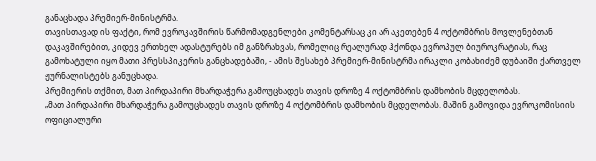განაცხადა პრემიერ-მინისტრმა.
თავისთავად ის ფაქტი, რომ ევროკავშირის წარმომადგენლები კომენტარსაც კი არ აკეთებენ 4 ოქტომბრის მოვლენებთან დაკავშირებით, კიდევ ერთხელ ადასტურებს იმ განზრახვას, რომელიც რეალურად ჰქონდა ევროპულ ბიუროკრატიას, რაც გამოხატული იყო მათი პრესსპიკერის განცხადებაში, - ამის შესახებ პრემიერ-მინისტრმა ირაკლი კობახიძემ დუბაიში ქართველ ჟურნალისტებს განუცხადა.
პრემიერის თქმით, მათ პირდაპირი მხარდაჭერა გამოუცხადეს თავის დროზე 4 ოქტომბრის დამხობის მცდელობას.
„მათ პირდაპირი მხარდაჭერა გამოუცხადეს თავის დროზე 4 ოქტომბრის დამხობის მცდელობას. მაშინ გამოვიდა ევროკომისიის ოფიციალური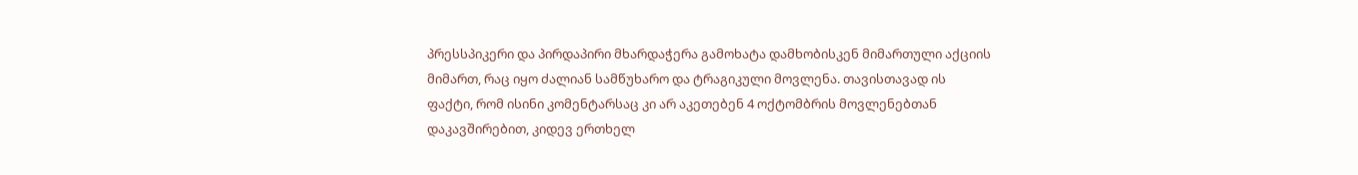პრესსპიკერი და პირდაპირი მხარდაჭერა გამოხატა დამხობისკენ მიმართული აქციის მიმართ, რაც იყო ძალიან სამწუხარო და ტრაგიკული მოვლენა. თავისთავად ის ფაქტი, რომ ისინი კომენტარსაც კი არ აკეთებენ 4 ოქტომბრის მოვლენებთან დაკავშირებით, კიდევ ერთხელ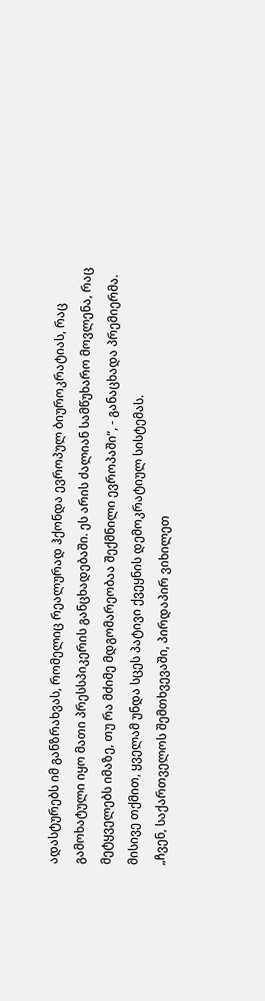ადასტურებს იმ განზრახვას, რომელიც რეალურად ჰქონდა ევროპულ ბიუროკრატიას, რაც გამოხატული იყო მათი პრესსპიკერის განცხადებაში. ეს არის ძალიან სამწუხარო მოვლენა, რაც მეტყველებს იმაზე, თუ რა მძიმე მდგომარეობაა შექმნილი ევროპაში“, - განაცხადა პრემიერმა.
მისივე თქმით, ყველამ უნდა სცეს პატივი ქვეყნის დემოკრატიულ სისტემას.
„ჩვენ, საქართველოს შემთხვევაში, პირდაპირ ვიხილეთ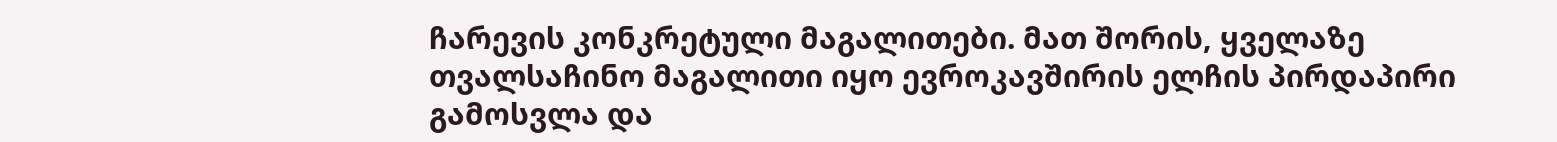ჩარევის კონკრეტული მაგალითები. მათ შორის, ყველაზე თვალსაჩინო მაგალითი იყო ევროკავშირის ელჩის პირდაპირი გამოსვლა და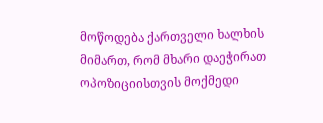მოწოდება ქართველი ხალხის მიმართ, რომ მხარი დაეჭირათ ოპოზიციისთვის მოქმედი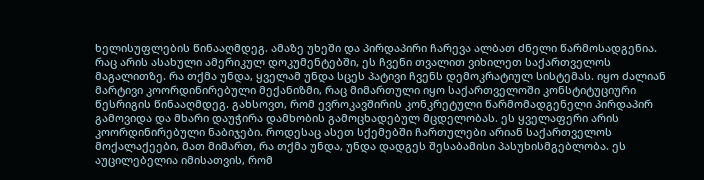ხელისუფლების წინააღმდეგ. ამაზე უხეში და პირდაპირი ჩარევა ალბათ ძნელი წარმოსადგენია. რაც არის ასახული ამერიკულ დოკუმენტებში, ეს ჩვენი თვალით ვიხილეთ საქართველოს მაგალითზე. რა თქმა უნდა, ყველამ უნდა სცეს პატივი ჩვენს დემოკრატიულ სისტემას. იყო ძალიან მარტივი კოორდინირებული მექანიზმი, რაც მიმართული იყო საქართველოში კონსტიტუციური წესრიგის წინააღმდეგ. გახსოვთ, რომ ევროკავშირის კონკრეტული წარმომადგენელი პირდაპირ გამოვიდა და მხარი დაუჭირა დამხობის გამოცხადებულ მცდელობას. ეს ყველაფერი არის კოორდინირებული ნაბიჯები. როდესაც ასეთ სქემებში ჩართულები არიან საქართველოს მოქალაქეები, მათ მიმართ, რა თქმა უნდა, უნდა დადგეს შესაბამისი პასუხისმგებლობა. ეს აუცილებელია იმისათვის, რომ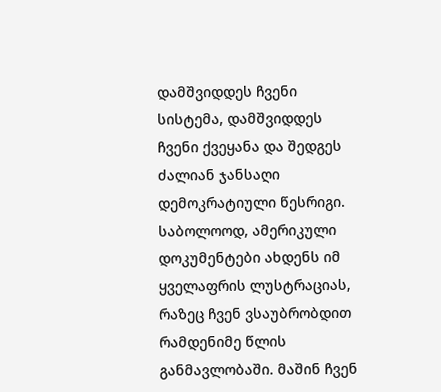დამშვიდდეს ჩვენი სისტემა, დამშვიდდეს ჩვენი ქვეყანა და შედგეს ძალიან ჯანსაღი დემოკრატიული წესრიგი. საბოლოოდ, ამერიკული დოკუმენტები ახდენს იმ ყველაფრის ლუსტრაციას, რაზეც ჩვენ ვსაუბრობდით რამდენიმე წლის განმავლობაში. მაშინ ჩვენ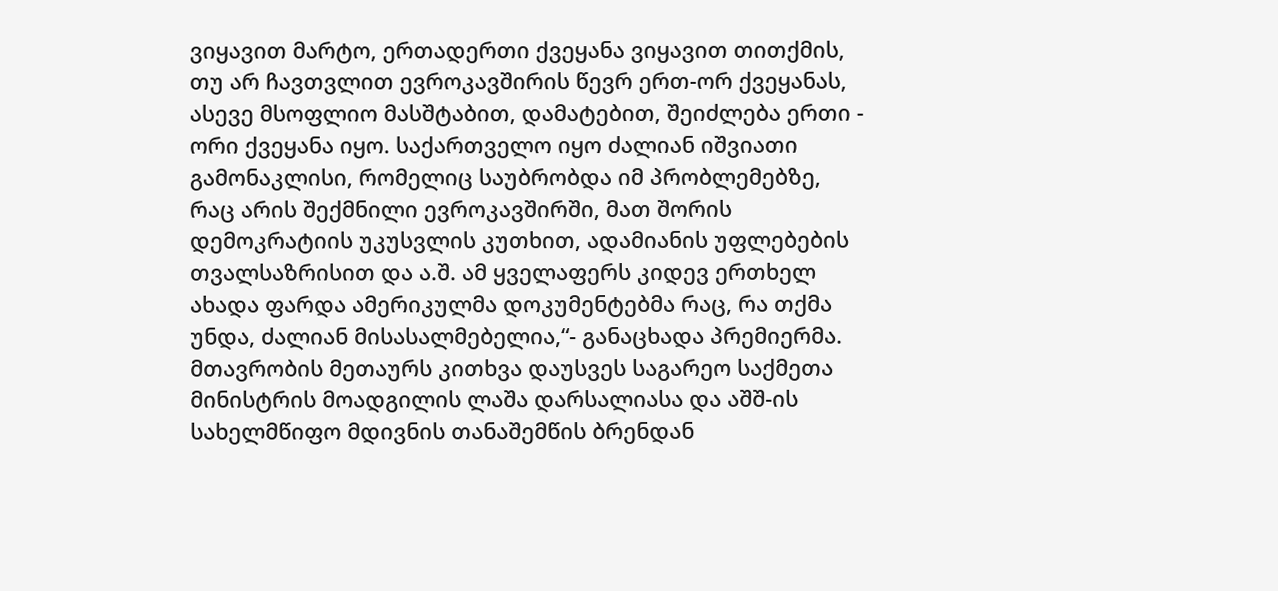ვიყავით მარტო, ერთადერთი ქვეყანა ვიყავით თითქმის, თუ არ ჩავთვლით ევროკავშირის წევრ ერთ-ორ ქვეყანას, ასევე მსოფლიო მასშტაბით, დამატებით, შეიძლება ერთი - ორი ქვეყანა იყო. საქართველო იყო ძალიან იშვიათი გამონაკლისი, რომელიც საუბრობდა იმ პრობლემებზე, რაც არის შექმნილი ევროკავშირში, მათ შორის დემოკრატიის უკუსვლის კუთხით, ადამიანის უფლებების თვალსაზრისით და ა.შ. ამ ყველაფერს კიდევ ერთხელ ახადა ფარდა ამერიკულმა დოკუმენტებმა რაც, რა თქმა უნდა, ძალიან მისასალმებელია,“- განაცხადა პრემიერმა.
მთავრობის მეთაურს კითხვა დაუსვეს საგარეო საქმეთა მინისტრის მოადგილის ლაშა დარსალიასა და აშშ-ის სახელმწიფო მდივნის თანაშემწის ბრენდან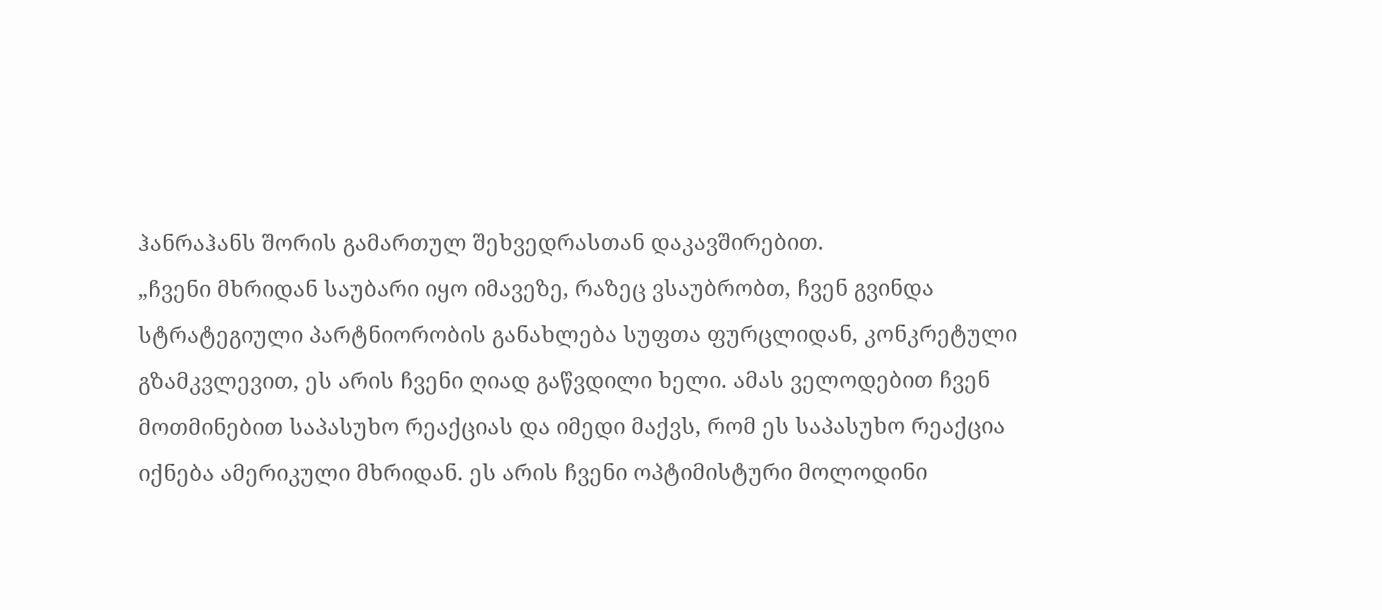ჰანრაჰანს შორის გამართულ შეხვედრასთან დაკავშირებით.
„ჩვენი მხრიდან საუბარი იყო იმავეზე, რაზეც ვსაუბრობთ, ჩვენ გვინდა სტრატეგიული პარტნიორობის განახლება სუფთა ფურცლიდან, კონკრეტული გზამკვლევით, ეს არის ჩვენი ღიად გაწვდილი ხელი. ამას ველოდებით ჩვენ მოთმინებით საპასუხო რეაქციას და იმედი მაქვს, რომ ეს საპასუხო რეაქცია იქნება ამერიკული მხრიდან. ეს არის ჩვენი ოპტიმისტური მოლოდინი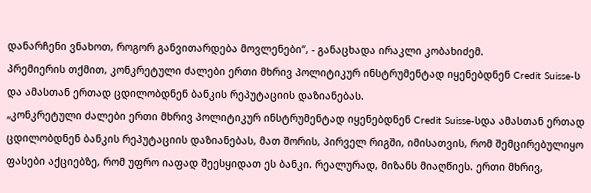დანარჩენი ვნახოთ, როგორ განვითარდება მოვლენები“, - განაცხადა ირაკლი კობახიძემ.
პრემიერის თქმით, კონკრეტული ძალები ერთი მხრივ პოლიტიკურ ინსტრუმენტად იყენებდნენ Credit Suisse-ს და ამასთან ერთად ცდილობდნენ ბანკის რეპუტაციის დაზიანებას.
„კონკრეტული ძალები ერთი მხრივ პოლიტიკურ ინსტრუმენტად იყენებდნენ Credit Suisse-სდა ამასთან ერთად ცდილობდნენ ბანკის რეპუტაციის დაზიანებას, მათ შორის, პირველ რიგში, იმისათვის, რომ შემცირებულიყო ფასები აქციებზე, რომ უფრო იაფად შეესყიდათ ეს ბანკი. რეალურად, მიზანს მიაღწიეს. ერთი მხრივ,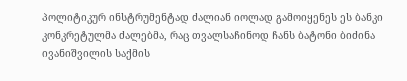პოლიტიკურ ინსტრუმენტად ძალიან იოლად გამოიყენეს ეს ბანკი კონკრეტულმა ძალებმა, რაც თვალსაჩინოდ ჩანს ბატონი ბიძინა ივანიშვილის საქმის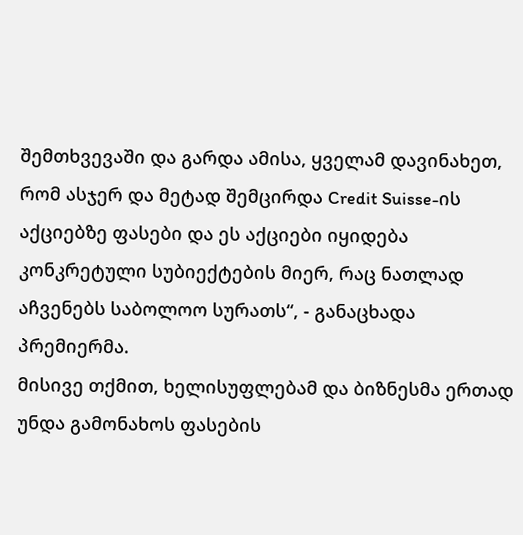შემთხვევაში და გარდა ამისა, ყველამ დავინახეთ, რომ ასჯერ და მეტად შემცირდა Credit Suisse-ის აქციებზე ფასები და ეს აქციები იყიდება კონკრეტული სუბიექტების მიერ, რაც ნათლად აჩვენებს საბოლოო სურათს“, - განაცხადა პრემიერმა.
მისივე თქმით, ხელისუფლებამ და ბიზნესმა ერთად უნდა გამონახოს ფასების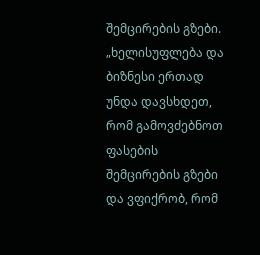შემცირების გზები.
„ხელისუფლება და ბიზნესი ერთად უნდა დავსხდეთ, რომ გამოვძებნოთ ფასების შემცირების გზები და ვფიქრობ, რომ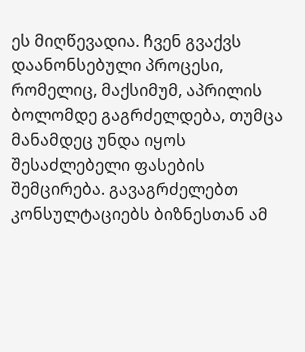ეს მიღწევადია. ჩვენ გვაქვს დაანონსებული პროცესი, რომელიც, მაქსიმუმ, აპრილის ბოლომდე გაგრძელდება, თუმცა მანამდეც უნდა იყოს შესაძლებელი ფასების შემცირება. გავაგრძელებთ კონსულტაციებს ბიზნესთან ამ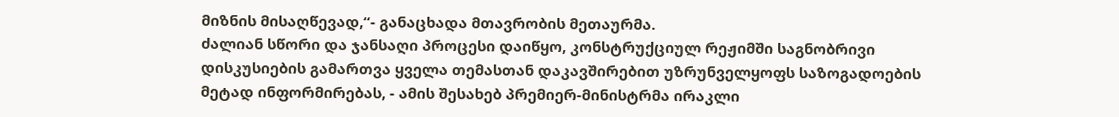მიზნის მისაღწევად,“- განაცხადა მთავრობის მეთაურმა.
ძალიან სწორი და ჯანსაღი პროცესი დაიწყო, კონსტრუქციულ რეჟიმში საგნობრივი დისკუსიების გამართვა ყველა თემასთან დაკავშირებით უზრუნველყოფს საზოგადოების მეტად ინფორმირებას, - ამის შესახებ პრემიერ-მინისტრმა ირაკლი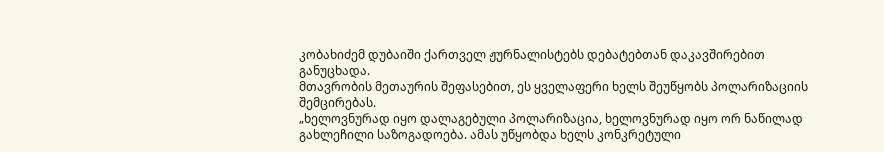კობახიძემ დუბაიში ქართველ ჟურნალისტებს დებატებთან დაკავშირებით განუცხადა.
მთავრობის მეთაურის შეფასებით, ეს ყველაფერი ხელს შეუწყობს პოლარიზაციის შემცირებას.
„ხელოვნურად იყო დალაგებული პოლარიზაცია, ხელოვნურად იყო ორ ნაწილად გახლეჩილი საზოგადოება. ამას უწყობდა ხელს კონკრეტული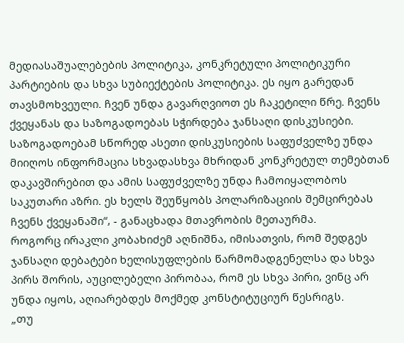მედიასაშუალებების პოლიტიკა, კონკრეტული პოლიტიკური პარტიების და სხვა სუბიექტების პოლიტიკა. ეს იყო გარედან თავსმოხვეული. ჩვენ უნდა გავარღვიოთ ეს ჩაკეტილი წრე. ჩვენს ქვეყანას და საზოგადოებას სჭირდება ჯანსაღი დისკუსიები. საზოგადოებამ სწორედ ასეთი დისკუსიების საფუძველზე უნდა მიიღოს ინფორმაცია სხვადასხვა მხრიდან კონკრეტულ თემებთან დაკავშირებით და ამის საფუძველზე უნდა ჩამოიყალობოს საკუთარი აზრი. ეს ხელს შეუწყობს პოლარიზაციის შემცირებას ჩვენს ქვეყანაში“, - განაცხადა მთავრობის მეთაურმა.
როგორც ირაკლი კობახიძემ აღნიშნა, იმისათვის, რომ შედგეს ჯანსაღი დებატები ხელისუფლების წარმომადგენელსა და სხვა პირს შორის, აუცილებელი პირობაა, რომ ეს სხვა პირი, ვინც არ უნდა იყოს, აღიარებდეს მოქმედ კონსტიტუციურ წესრიგს.
„თუ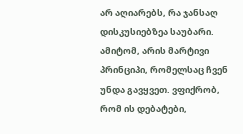არ აღიარებს, რა ჯანსაღ დისკუსიებზეა საუბარი. ამიტომ, არის მარტივი პრინციპი, რომელსაც ჩვენ უნდა გავყვეთ. ვფიქრობ, რომ ის დებატები,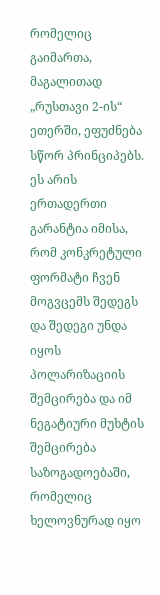რომელიც გაიმართა, მაგალითად „რუსთავი 2-ის“ ეთერში, ეფუძნება სწორ პრინციპებს. ეს არის ერთადერთი გარანტია იმისა, რომ კონკრეტული ფორმატი ჩვენ მოგვცემს შედეგს და შედეგი უნდა იყოს პოლარიზაციის შემცირება და იმ ნეგატიური მუხტის შემცირება საზოგადოებაში, რომელიც ხელოვნურად იყო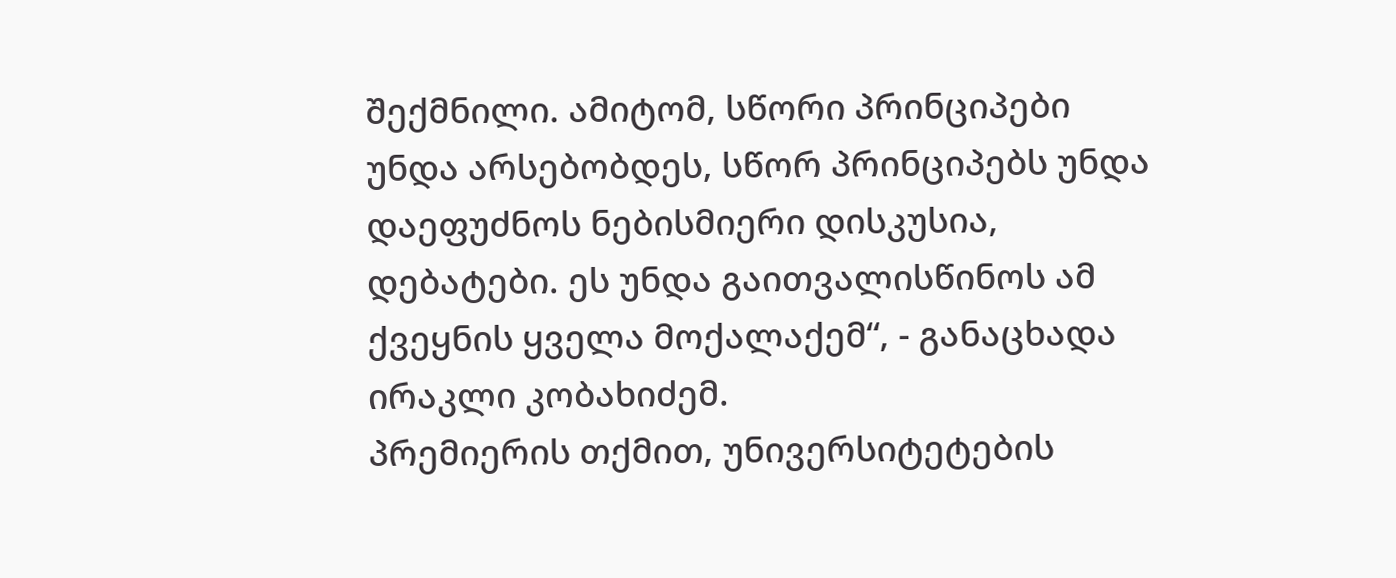შექმნილი. ამიტომ, სწორი პრინციპები უნდა არსებობდეს, სწორ პრინციპებს უნდა დაეფუძნოს ნებისმიერი დისკუსია, დებატები. ეს უნდა გაითვალისწინოს ამ ქვეყნის ყველა მოქალაქემ“, - განაცხადა ირაკლი კობახიძემ.
პრემიერის თქმით, უნივერსიტეტების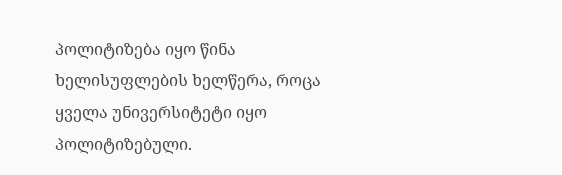პოლიტიზება იყო წინა ხელისუფლების ხელწერა, როცა ყველა უნივერსიტეტი იყო პოლიტიზებული.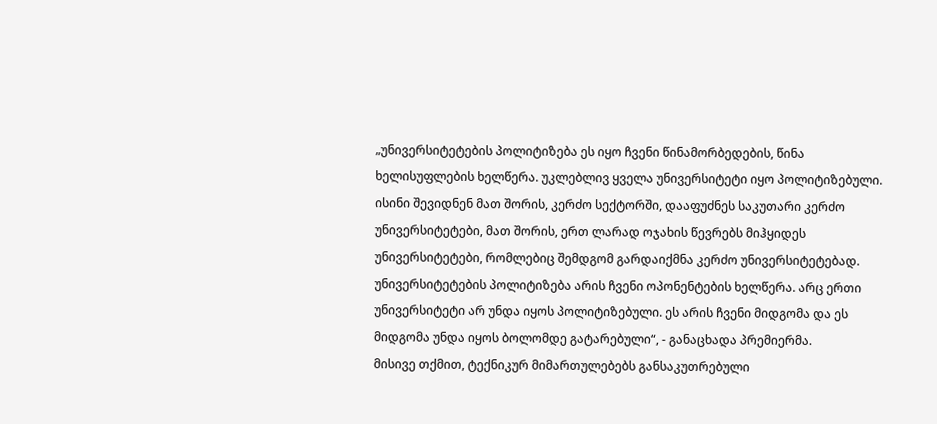„უნივერსიტეტების პოლიტიზება ეს იყო ჩვენი წინამორბედების, წინა ხელისუფლების ხელწერა. უკლებლივ ყველა უნივერსიტეტი იყო პოლიტიზებული. ისინი შევიდნენ მათ შორის, კერძო სექტორში, დააფუძნეს საკუთარი კერძო უნივერსიტეტები, მათ შორის, ერთ ლარად ოჯახის წევრებს მიჰყიდეს უნივერსიტეტები, რომლებიც შემდგომ გარდაიქმნა კერძო უნივერსიტეტებად. უნივერსიტეტების პოლიტიზება არის ჩვენი ოპონენტების ხელწერა. არც ერთი უნივერსიტეტი არ უნდა იყოს პოლიტიზებული. ეს არის ჩვენი მიდგომა და ეს მიდგომა უნდა იყოს ბოლომდე გატარებული“, - განაცხადა პრემიერმა.
მისივე თქმით, ტექნიკურ მიმართულებებს განსაკუთრებული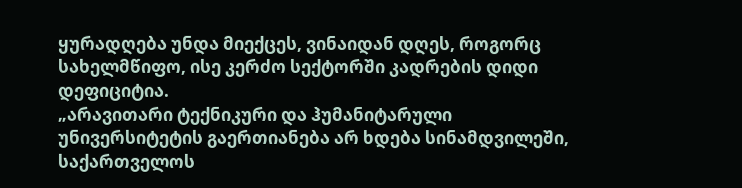ყურადღება უნდა მიექცეს, ვინაიდან დღეს, როგორც სახელმწიფო, ისე კერძო სექტორში კადრების დიდი დეფიციტია.
„არავითარი ტექნიკური და ჰუმანიტარული უნივერსიტეტის გაერთიანება არ ხდება სინამდვილეში, საქართველოს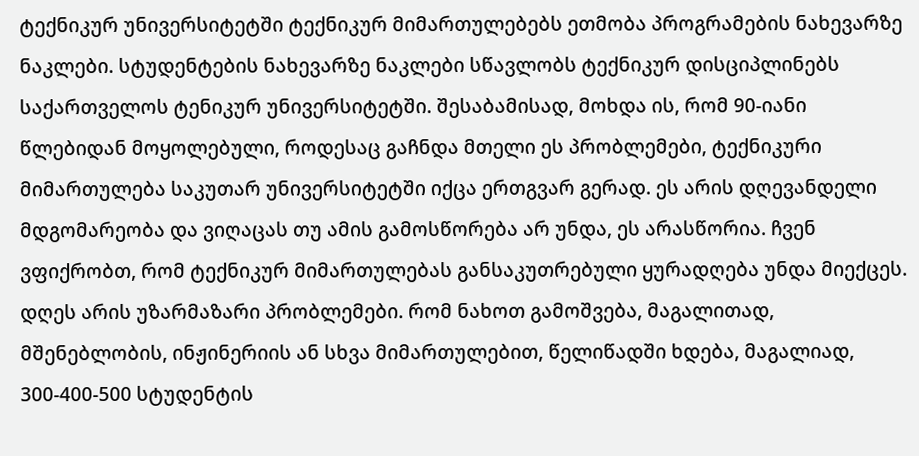ტექნიკურ უნივერსიტეტში ტექნიკურ მიმართულებებს ეთმობა პროგრამების ნახევარზე ნაკლები. სტუდენტების ნახევარზე ნაკლები სწავლობს ტექნიკურ დისციპლინებს საქართველოს ტენიკურ უნივერსიტეტში. შესაბამისად, მოხდა ის, რომ 90-იანი წლებიდან მოყოლებული, როდესაც გაჩნდა მთელი ეს პრობლემები, ტექნიკური მიმართულება საკუთარ უნივერსიტეტში იქცა ერთგვარ გერად. ეს არის დღევანდელი მდგომარეობა და ვიღაცას თუ ამის გამოსწორება არ უნდა, ეს არასწორია. ჩვენ ვფიქრობთ, რომ ტექნიკურ მიმართულებას განსაკუთრებული ყურადღება უნდა მიექცეს. დღეს არის უზარმაზარი პრობლემები. რომ ნახოთ გამოშვება, მაგალითად, მშენებლობის, ინჟინერიის ან სხვა მიმართულებით, წელიწადში ხდება, მაგალიად, 300-400-500 სტუდენტის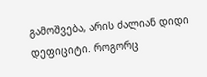გამოშვება, არის ძალიან დიდი დეფიციტი. როგორც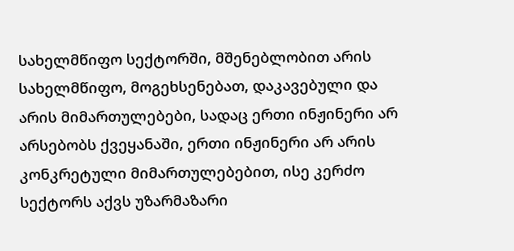სახელმწიფო სექტორში, მშენებლობით არის სახელმწიფო, მოგეხსენებათ, დაკავებული და არის მიმართულებები, სადაც ერთი ინჟინერი არ არსებობს ქვეყანაში, ერთი ინჟინერი არ არის კონკრეტული მიმართულებებით, ისე კერძო სექტორს აქვს უზარმაზარი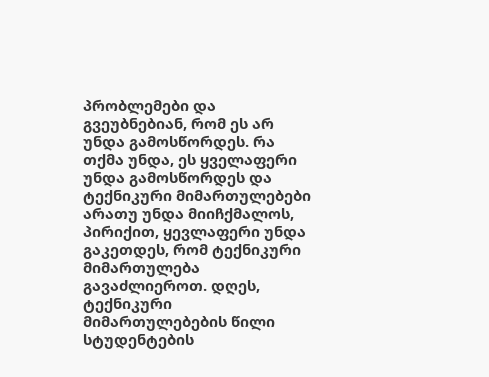პრობლემები და გვეუბნებიან, რომ ეს არ უნდა გამოსწორდეს. რა თქმა უნდა, ეს ყველაფერი უნდა გამოსწორდეს და ტექნიკური მიმართულებები არათუ უნდა მიიჩქმალოს, პირიქით, ყევლაფერი უნდა გაკეთდეს, რომ ტექნიკური მიმართულება გავაძლიეროთ. დღეს, ტექნიკური მიმართულებების წილი სტუდენტების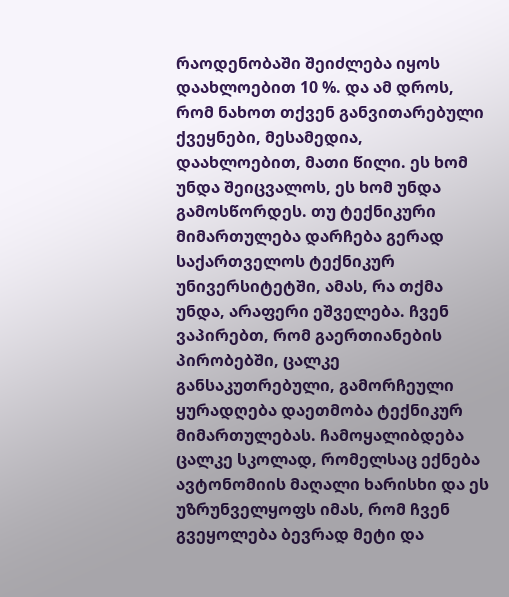რაოდენობაში შეიძლება იყოს დაახლოებით 10 %. და ამ დროს, რომ ნახოთ თქვენ განვითარებული ქვეყნები, მესამედია, დაახლოებით, მათი წილი. ეს ხომ უნდა შეიცვალოს, ეს ხომ უნდა გამოსწორდეს. თუ ტექნიკური მიმართულება დარჩება გერად საქართველოს ტექნიკურ უნივერსიტეტში, ამას, რა თქმა უნდა, არაფერი ეშველება. ჩვენ ვაპირებთ, რომ გაერთიანების პირობებში, ცალკე განსაკუთრებული, გამორჩეული ყურადღება დაეთმობა ტექნიკურ მიმართულებას. ჩამოყალიბდება ცალკე სკოლად, რომელსაც ექნება ავტონომიის მაღალი ხარისხი და ეს უზრუნველყოფს იმას, რომ ჩვენ გვეყოლება ბევრად მეტი და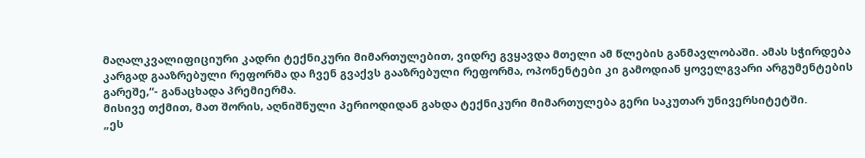მაღალკვალიფიციური კადრი ტექნიკური მიმართულებით, ვიდრე გვყავდა მთელი ამ წლების განმავლობაში. ამას სჭირდება კარგად გააზრებული რეფორმა და ჩვენ გვაქვს გააზრებული რეფორმა, ოპონენტები კი გამოდიან ყოველგვარი არგუმენტების გარეშე,“- განაცხადა პრემიერმა.
მისივე თქმით, მათ შორის, აღნიშნული პერიოდიდან გახდა ტექნიკური მიმართულება გერი საკუთარ უნივერსიტეტში.
„ეს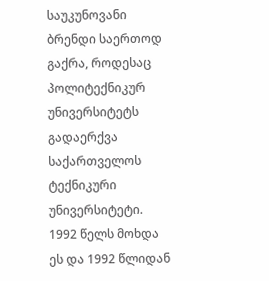საუკუნოვანი ბრენდი საერთოდ გაქრა, როდესაც პოლიტექნიკურ უნივერსიტეტს გადაერქვა საქართველოს ტექნიკური უნივერსიტეტი. 1992 წელს მოხდა ეს და 1992 წლიდან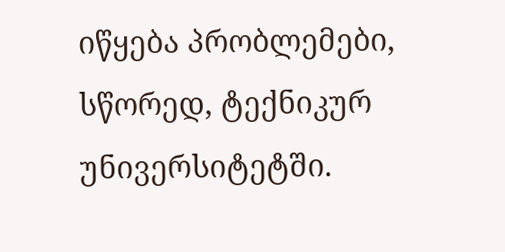იწყება პრობლემები, სწორედ, ტექნიკურ უნივერსიტეტში.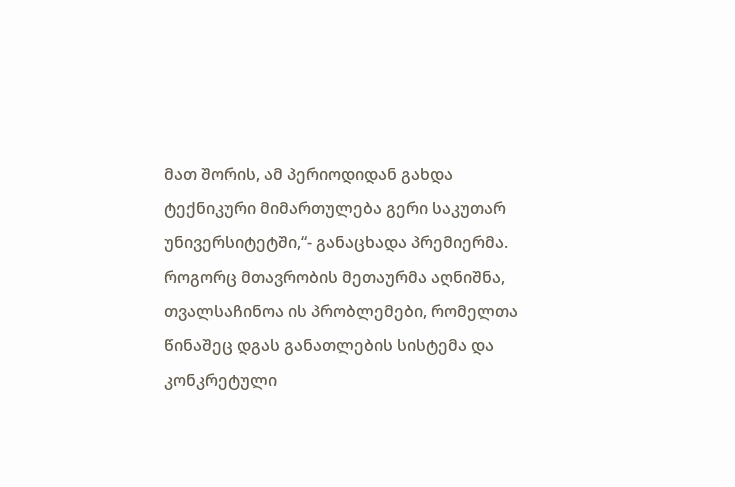მათ შორის, ამ პერიოდიდან გახდა ტექნიკური მიმართულება გერი საკუთარ უნივერსიტეტში,“- განაცხადა პრემიერმა.
როგორც მთავრობის მეთაურმა აღნიშნა, თვალსაჩინოა ის პრობლემები, რომელთა წინაშეც დგას განათლების სისტემა და კონკრეტული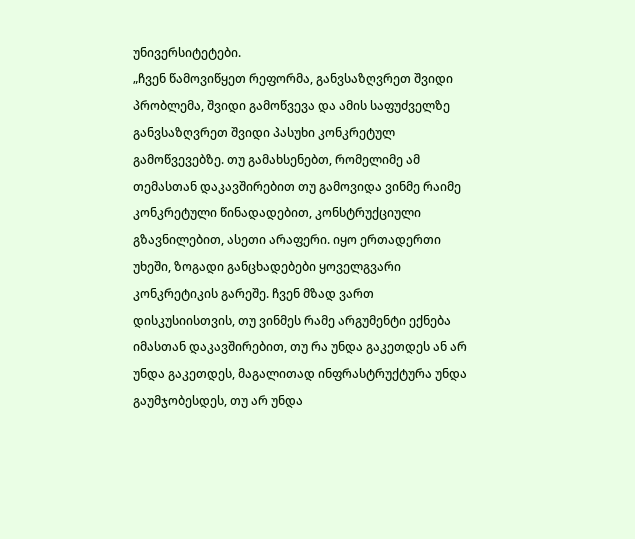უნივერსიტეტები.
„ჩვენ წამოვიწყეთ რეფორმა, განვსაზღვრეთ შვიდი პრობლემა, შვიდი გამოწვევა და ამის საფუძველზე განვსაზღვრეთ შვიდი პასუხი კონკრეტულ გამოწვევებზე. თუ გამახსენებთ, რომელიმე ამ თემასთან დაკავშირებით თუ გამოვიდა ვინმე რაიმე კონკრეტული წინადადებით, კონსტრუქციული გზავნილებით, ასეთი არაფერი. იყო ერთადერთი უხეში, ზოგადი განცხადებები ყოველგვარი კონკრეტიკის გარეშე. ჩვენ მზად ვართ დისკუსიისთვის, თუ ვინმეს რამე არგუმენტი ექნება იმასთან დაკავშირებით, თუ რა უნდა გაკეთდეს ან არ უნდა გაკეთდეს, მაგალითად ინფრასტრუქტურა უნდა გაუმჯობესდეს, თუ არ უნდა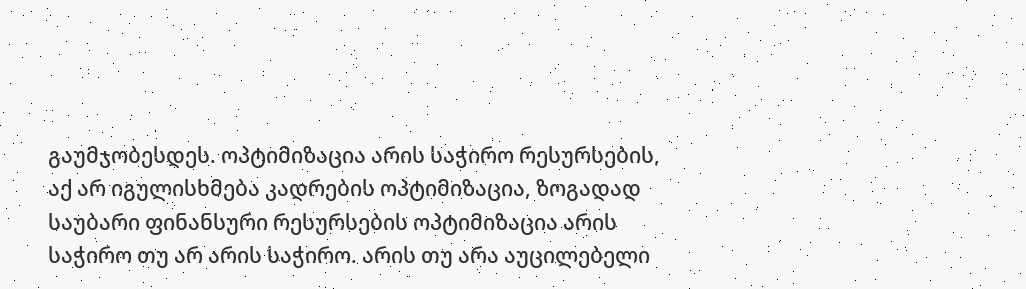გაუმჯობესდეს. ოპტიმიზაცია არის საჭირო რესურსების, აქ არ იგულისხმება კადრების ოპტიმიზაცია, ზოგადად საუბარი ფინანსური რესურსების ოპტიმიზაცია არის საჭირო თუ არ არის საჭირო. არის თუ არა აუცილებელი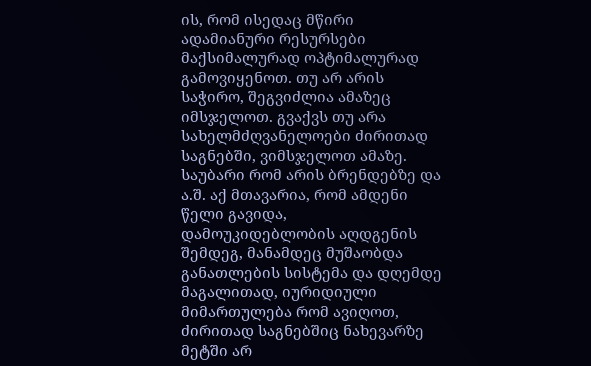ის, რომ ისედაც მწირი ადამიანური რესურსები მაქსიმალურად ოპტიმალურად გამოვიყენოთ. თუ არ არის საჭირო, შეგვიძლია ამაზეც იმსჯელოთ. გვაქვს თუ არა სახელმძღვანელოები ძირითად საგნებში, ვიმსჯელოთ ამაზე. საუბარი რომ არის ბრენდებზე და ა.შ. აქ მთავარია, რომ ამდენი წელი გავიდა, დამოუკიდებლობის აღდგენის შემდეგ, მანამდეც მუშაობდა განათლების სისტემა და დღემდე მაგალითად, იურიდიული მიმართულება რომ ავიღოთ, ძირითად საგნებშიც ნახევარზე მეტში არ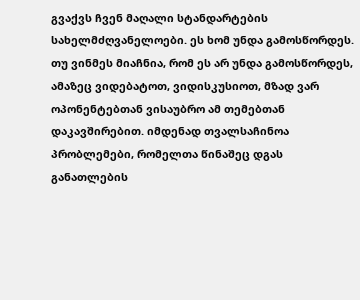გვაქვს ჩვენ მაღალი სტანდარტების სახელმძღვანელოები. ეს ხომ უნდა გამოსწორდეს. თუ ვინმეს მიაჩნია, რომ ეს არ უნდა გამოსწორდეს, ამაზეც ვიდებატოთ, ვიდისკუსიოთ, მზად ვარ ოპონენტებთან ვისაუბრო ამ თემებთან დაკავშირებით. იმდენად თვალსაჩინოა პრობლემები, რომელთა წინაშეც დგას განათლების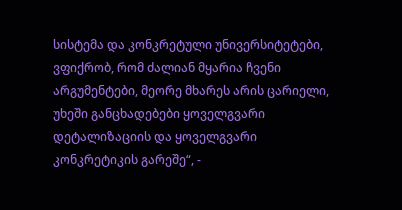სისტემა და კონკრეტული უნივერსიტეტები, ვფიქრობ, რომ ძალიან მყარია ჩვენი არგუმენტები, მეორე მხარეს არის ცარიელი, უხეში განცხადებები ყოველგვარი დეტალიზაციის და ყოველგვარი კონკრეტიკის გარეშე“, -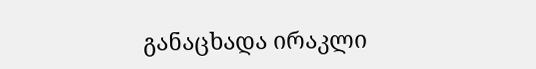განაცხადა ირაკლი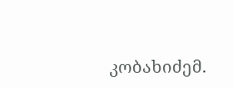კობახიძემ.